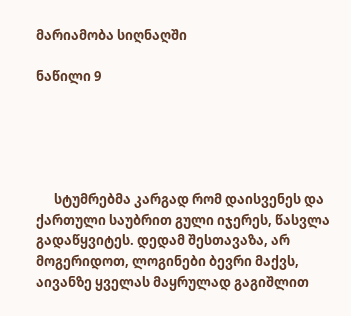მარიამობა სიღნაღში

ნაწილი 9





      სტუმრებმა კარგად რომ დაისვენეს და ქართული საუბრით გული იჯერეს, წასვლა გადაწყვიტეს. დედამ შესთავაზა, არ მოგერიდოთ, ლოგინები ბევრი მაქვს, აივანზე ყველას მაყრულად გაგიშლით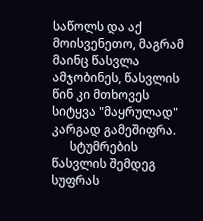საწოლს და აქ მოისვენეთო, მაგრამ მაინც წასვლა ამჯობინეს, წასვლის წინ კი მთხოვეს სიტყვა "მაყრულად" კარგად გამეშიფრა.
      სტუმრების წასვლის შემდეგ სუფრას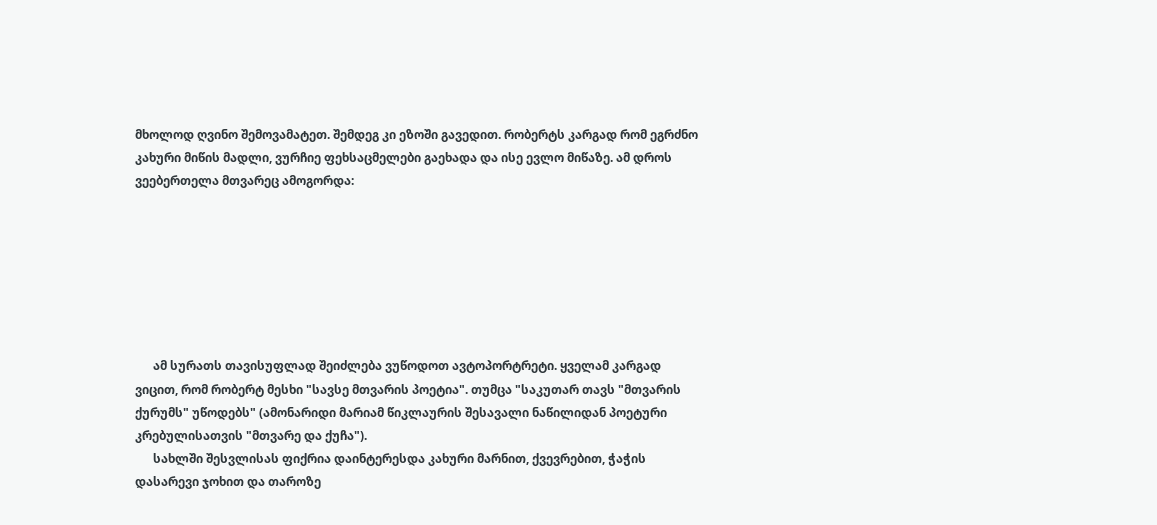მხოლოდ ღვინო შემოვამატეთ. შემდეგ კი ეზოში გავედით. რობერტს კარგად რომ ეგრძნო კახური მიწის მადლი, ვურჩიე ფეხსაცმელები გაეხადა და ისე ევლო მიწაზე. ამ დროს ვეებერთელა მთვარეც ამოგორდა:







      ამ სურათს თავისუფლად შეიძლება ვუწოდოთ ავტოპორტრეტი. ყველამ კარგად ვიცით, რომ რობერტ მესხი "სავსე მთვარის პოეტია". თუმცა "საკუთარ თავს "მთვარის ქურუმს" უწოდებს" (ამონარიდი მარიამ წიკლაურის შესავალი ნაწილიდან პოეტური კრებულისათვის "მთვარე და ქუჩა").
      სახლში შესვლისას ფიქრია დაინტერესდა კახური მარნით, ქვევრებით, ჭაჭის დასარევი ჯოხით და თაროზე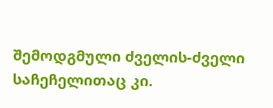შემოდგმული ძველის-ძველი საჩეჩელითაც კი.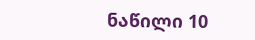ნაწილი 10